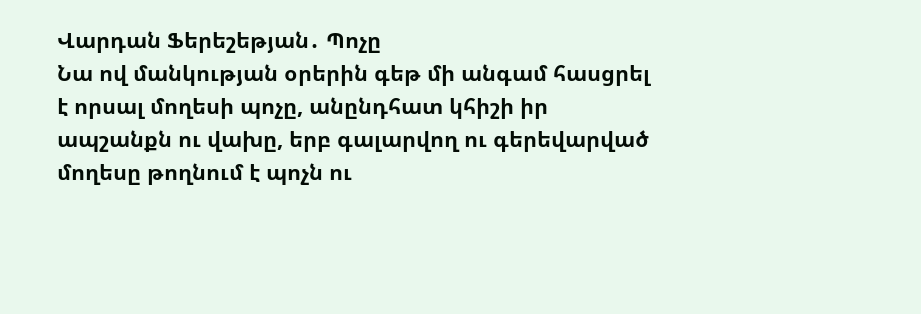Վարդան Ֆերեշեթյան․ Պոչը
Նա ով մանկության օրերին գեթ մի անգամ հասցրել է որսալ մողեսի պոչը, անընդհատ կհիշի իր ապշանքն ու վախը, երբ գալարվող ու գերեվարված մողեսը թողնում է պոչն ու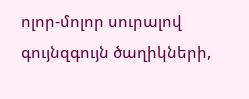ոլոր-մոլոր սուրալով գույնզգույն ծաղիկների,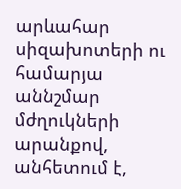արևահար սիզախոտերի ու համարյա աննշմար մժղուկների արանքով, անհետում է,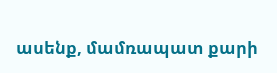ասենք, մամռապատ քարի